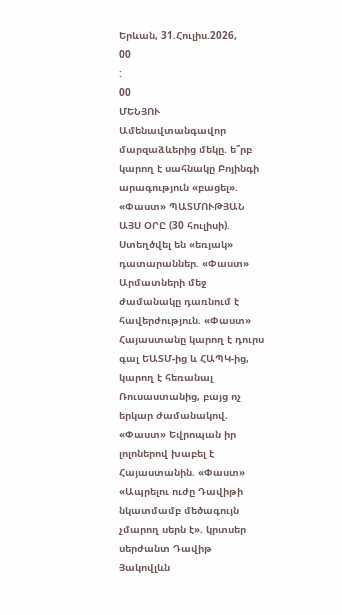Երևան, 31.Հուլիս.2026,
00
:
00
ՄԵՆՅՈՒ
Ամենավտանգավոր մարզաձևերից մեկը. ե՞րբ կարող է սահնակը Բոյինգի արագություն «բացել». «Փաստ» ՊԱՏՄՈՒԹՅԱՆ ԱՅՍ ՕՐԸ (30 հուլիսի). Ստեղծվել են «եռյակ» դատարաններ. «Փաստ» Արմատների մեջ ժամանակը դառնում է հավերժություն. «Փաստ» Հայաստանը կարող է դուրս գալ ԵԱՏՄ-ից և ՀԱՊԿ-ից, կարող է հեռանալ Ռուսաստանից, բայց ոչ երկար ժամանակով. «Փաստ» Եվրոպան իր լոլոներով խաբել է Հայաստանին. «Փաստ» «Ապրելու ուժը Դավիթի նկատմամբ մեծագույն չմարող սերն է». կրտսեր սերժանտ Դավիթ Յակովլևն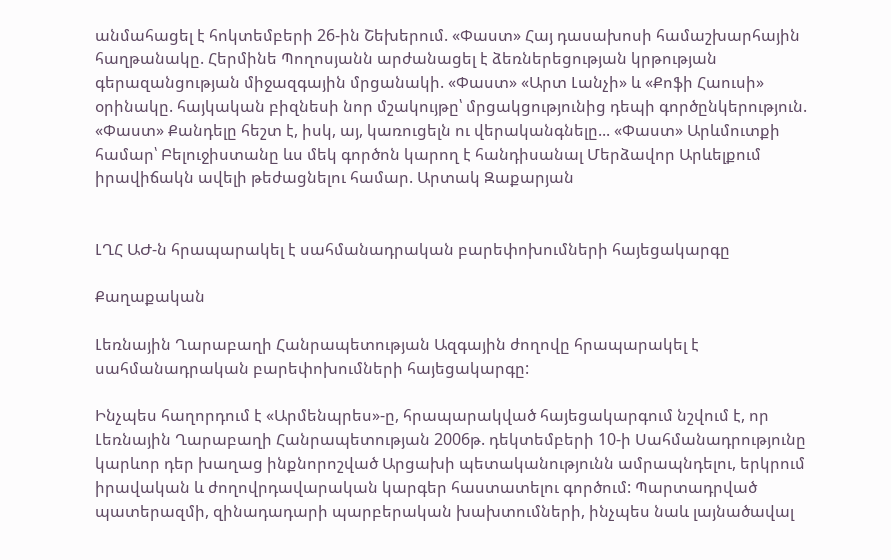անմահացել է հոկտեմբերի 26-ին Շեխերում. «Փաստ» Հայ դասախոսի համաշխարհային հաղթանակը. Հերմինե Պողոսյանն արժանացել է ձեռներեցության կրթության գերազանցության միջազգային մրցանակի. «Փաստ» «Արտ Լանչի» և «Քոֆի Հաուսի» օրինակը. հայկական բիզնեսի նոր մշակույթը՝ մրցակցությունից դեպի գործընկերություն. «Փաստ» Քանդելը հեշտ է, իսկ, այ, կառուցելն ու վերականգնելը... «Փաստ» Արևմուտքի համար՝ Բելուջիստանը ևս մեկ գործոն կարող է հանդիսանալ Մերձավոր Արևելքում իրավիճակն ավելի թեժացնելու համար. Արտակ Զաքարյան


ԼՂՀ ԱԺ-ն հրապարակել է սահմանադրական բարեփոխումների հայեցակարգը

Քաղաքական

Լեռնային Ղարաբաղի Հանրապետության Ազգային ժողովը հրապարակել է սահմանադրական բարեփոխումների հայեցակարգը:

Ինչպես հաղորդում է «Արմենպրես»-ը, հրապարակված հայեցակարգում նշվում է, որ Լեռնային Ղարաբաղի Հանրապետության 2006թ. դեկտեմբերի 10-ի Սահմանադրությունը կարևոր դեր խաղաց ինքնորոշված Արցախի պետականությունն ամրապնդելու, երկրում իրավական և ժողովրդավարական կարգեր հաստատելու գործում: Պարտադրված պատերազմի, զինադադարի պարբերական խախտումների, ինչպես նաև լայնածավալ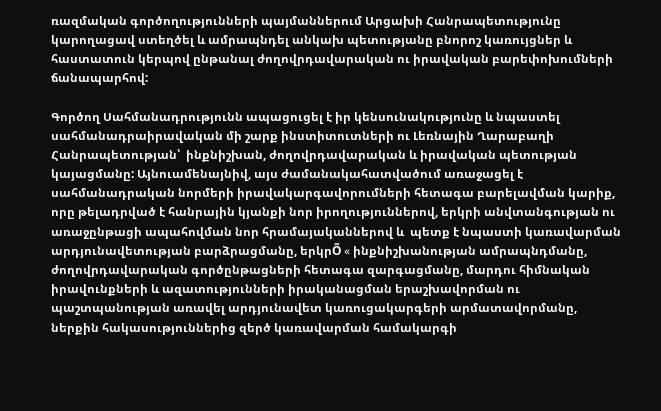ռազմական գործողությունների պայմաններում Արցախի Հանրապետությունը կարողացավ ստեղծել և ամրապնդել անկախ պետությանը բնորոշ կառույցներ և հաստատուն կերպով ընթանալ ժողովրդավարական ու իրավական բարեփոխումների ճանապարհով:

Գործող Սահմանադրությունն ապացուցել է իր կենսունակությունը և նպաստել սահմանադրաիրավական մի շարք ինստիտուտների ու Լեռնային Ղարաբաղի Հանրապետության՝  ինքնիշխան, ժողովրդավարական և իրավական պետության կայացմանը: Այնուամենայնիվ, այս ժամանակահատվածում առաջացել է սահմանադրական նորմերի իրավակարգավորումների հետագա բարելավման կարիք, որը թելադրված է հանրային կյանքի նոր իրողություններով, երկրի անվտանգության ու առաջընթացի ապահովման նոր հրամայականներով և  պետք է նպաստի կառավարման արդյունավետության բարձրացմանը, երկրÕ « ինքնիշխանության ամրապնդմանը, ժողովրդավարական գործընթացների հետագա զարգացմանը, մարդու հիմնական իրավունքների և ազատությունների իրականացման երաշխավորման ու պաշտպանության առավել արդյունավետ կառուցակարգերի արմատավորմանը, ներքին հակասություններից զերծ կառավարման համակարգի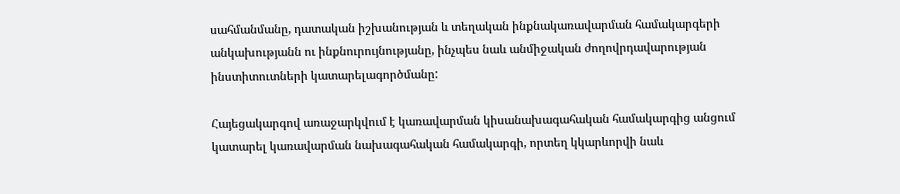սահմանմանը, դատական իշխանության և տեղական ինքնակառավարման համակարգերի անկախությանն ու ինքնուրույնությանը, ինչպես նաև անմիջական ժողովրդավարության ինստիտուտների կատարելագործմանը:

Հայեցակարգով առաջարկվում է կառավարման կիսանախագահական համակարգից անցում կատարել կառավարման նախագահական համակարգի, որտեղ կկարևորվի նաև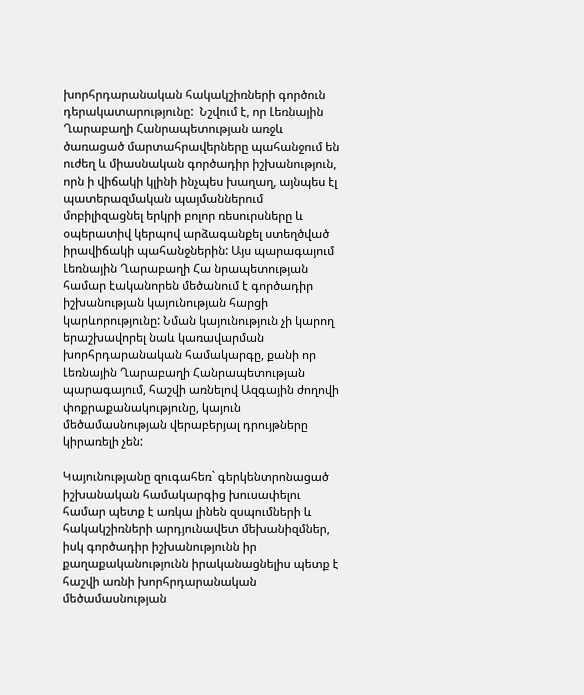խորհրդարանական հակակշիռների գործուն դերակատարությունը:  Նշվում է, որ Լեռնային Ղարաբաղի Հանրապետության առջև ծառացած մարտահրավերները պահանջում են ուժեղ և միասնական գործադիր իշխանություն, որն ի վիճակի կլինի ինչպես խաղաղ, այնպես էլ  պատերազմական պայմաններում մոբիլիզացնել երկրի բոլոր ռեսուրսները և օպերատիվ կերպով արձագանքել ստեղծված իրավիճակի պահանջներին: Այս պարագայում Լեռնային Ղարաբաղի Հա նրապետության համար էականորեն մեծանում է գործադիր իշխանության կայունության հարցի կարևորությունը: Նման կայունություն չի կարող երաշխավորել նաև կառավարման խորհրդարանական համակարգը, քանի որ Լեռնային Ղարաբաղի Հանրապետության պարագայում, հաշվի առնելով Ազգային ժողովի փոքրաքանակությունը, կայուն մեծամասնության վերաբերյալ դրույթները կիրառելի չեն:

Կայունությանը զուգահեռ` գերկենտրոնացած իշխանական համակարգից խուսափելու համար պետք է առկա լինեն զսպումների և հակակշիռների արդյունավետ մեխանիզմներ, իսկ գործադիր իշխանությունն իր քաղաքականությունն իրականացնելիս պետք է հաշվի առնի խորհրդարանական մեծամասնության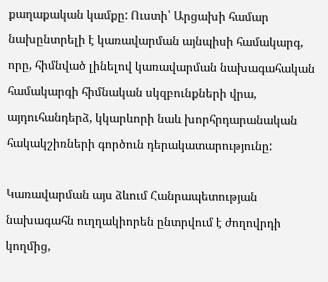քաղաքական կամքը: Ուստի՝ Արցախի համար նախընտրելի է կառավարման այնպիսի համակարգ, որը, հիմնված լինելով կառավարման նախագահական համակարգի հիմնական սկզբունքների վրա, այդուհանդերձ, կկարևորի նաև խորհրդարանական հակակշիռների գործուն դերակատարությունը:

Կառավարման այս ձևում Հանրապետության նախագահն ուղղակիորեն ընտրվում է ժողովրդի կողմից,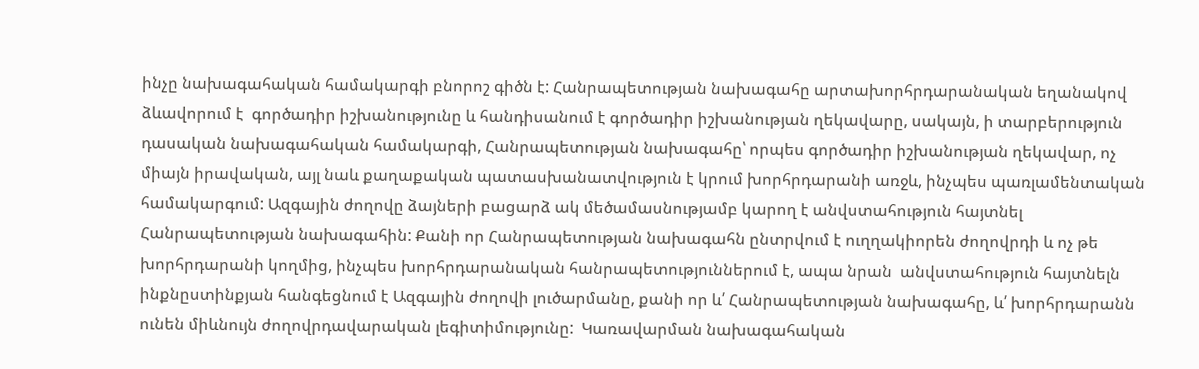ինչը նախագահական համակարգի բնորոշ գիծն է: Հանրապետության նախագահը արտախորհրդարանական եղանակով ձևավորում է  գործադիր իշխանությունը և հանդիսանում է գործադիր իշխանության ղեկավարը, սակայն, ի տարբերություն դասական նախագահական համակարգի, Հանրապետության նախագահը՝ որպես գործադիր իշխանության ղեկավար, ոչ միայն իրավական, այլ նաև քաղաքական պատասխանատվություն է կրում խորհրդարանի առջև, ինչպես պառլամենտական համակարգում: Ազգային ժողովը ձայների բացարձ ակ մեծամասնությամբ կարող է անվստահություն հայտնել Հանրապետության նախագահին: Քանի որ Հանրապետության նախագահն ընտրվում է ուղղակիորեն ժողովրդի և ոչ թե խորհրդարանի կողմից, ինչպես խորհրդարանական հանրապետություններում է, ապա նրան  անվստահություն հայտնելն ինքնըստինքյան հանգեցնում է Ազգային ժողովի լուծարմանը, քանի որ և՛ Հանրապետության նախագահը, և՛ խորհրդարանն ունեն միևնույն ժողովրդավարական լեգիտիմությունը:  Կառավարման նախագահական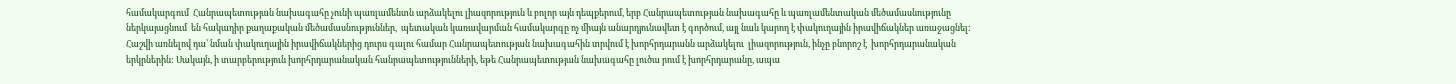համակարգում  Հանրապետության նախագահը չունի պառլամենտն արձակելու լիազորություն և բոլոր այն դեպքերում, երբ Հանրապետության նախագահը և պառլամենտական մեծամասնությունը ներկայացնում  են հակադիր քաղաքական մեծամասնություններ,  պետական կառավարման համակարգը ոչ միայն անարդյունավետ է գործում, այլ նաև կարող է փակուղային իրավիճակներ առաջացնել: Հաշվի առնելով դա՝ նման փակուղային իրավիճակներից դուրս գալու համար Հանրապետության նախագահին տրվում է խորհրդարանն արձակելու  լիազորություն, ինչը բնորոշ է  խորհրդարանական երկրներին: Սակայն, ի տարբերություն խորհրդարանական հանրապետությունների, եթե Հանրապետության նախագահը լուծա րում է խորհրդարանը, ապա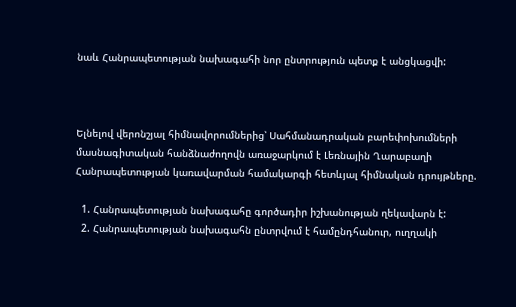նաև Հանրապետության նախագահի նոր ընտրություն պետք է անցկացվի:



Ելնելով վերոնշյալ հիմնավորումներից՝ Սահմանադրական բարեփոխումների մասնագիտական հանձնաժողովն առաջարկում է Լեռնային Ղարաբաղի Հանրապետության կառավարման համակարգի հետևյալ հիմնական դրույթները.

  1. Հանրապետության նախագահը գործադիր իշխանության ղեկավարն է:
  2. Հանրապետության նախագահն ընտրվում է համընդհանուր, ուղղակի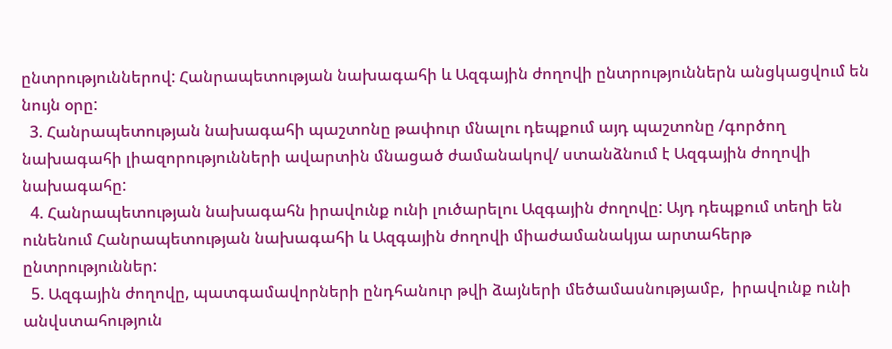ընտրություններով: Հանրապետության նախագահի և Ազգային ժողովի ընտրություններն անցկացվում են նույն օրը:
  3. Հանրապետության նախագահի պաշտոնը թափուր մնալու դեպքում այդ պաշտոնը /գործող նախագահի լիազորությունների ավարտին մնացած ժամանակով/ ստանձնում է Ազգային ժողովի նախագահը:
  4. Հանրապետության նախագահն իրավունք ունի լուծարելու Ազգային ժողովը: Այդ դեպքում տեղի են ունենում Հանրապետության նախագահի և Ազգային ժողովի միաժամանակյա արտահերթ ընտրություններ:
  5. Ազգային ժողովը, պատգամավորների ընդհանուր թվի ձայների մեծամասնությամբ,  իրավունք ունի անվստահություն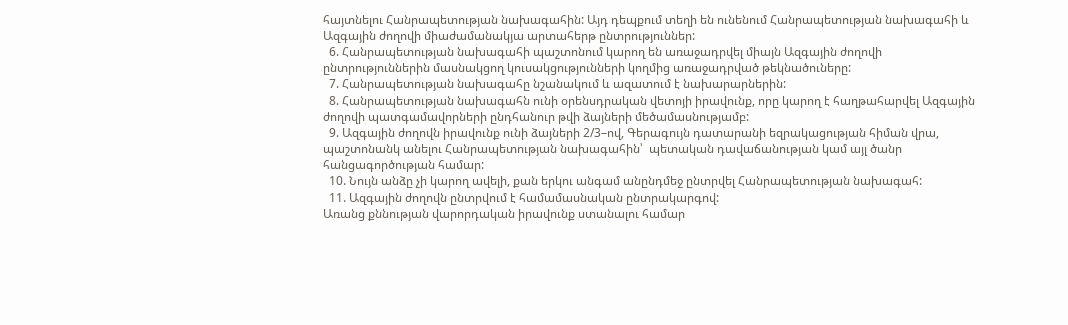հայտնելու Հանրապետության նախագահին: Այդ դեպքում տեղի են ունենում Հանրապետության նախագահի և Ազգային ժողովի միաժամանակյա արտահերթ ընտրություններ:
  6. Հանրապետության նախագահի պաշտոնում կարող են առաջադրվել միայն Ազգային ժողովի ընտրություններին մասնակցող կուսակցությունների կողմից առաջադրված թեկնածուները:
  7. Հանրապետության նախագահը նշանակում և ազատում է նախարարներին:
  8. Հանրապետության նախագահն ունի օրենսդրական վետոյի իրավունք, որը կարող է հաղթահարվել Ազգային ժողովի պատգամավորների ընդհանուր թվի ձայների մեծամասնությամբ:
  9. Ազգային ժողովն իրավունք ունի ձայների 2/3–ով, Գերագույն դատարանի եզրակացության հիման վրա, պաշտոնանկ անելու Հանրապետության նախագահին՝  պետական դավաճանության կամ այլ ծանր հանցագործության համար:
  10. Նույն անձը չի կարող ավելի, քան երկու անգամ անընդմեջ ընտրվել Հանրապետության նախագահ:
  11. Ազգային ժողովն ընտրվում է համամասնական ընտրակարգով:
Առանց քննության վարորդական իրավունք ստանալու համար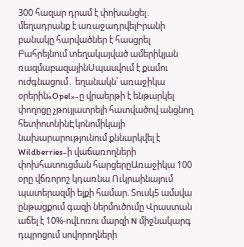300 հազար դրամ է փոխանցել․ մեղադրանք է առաջադրվելԻրանի բանակը հարվածներ է հասցրել Բահրեյնում տեղակայված ամերիկյան ռազմաբազայինՍպասվում է քամու ուժգնացում․ եղանակն՝ առաջիկա օրերին«Opel»-ը վրաերթի է ենթարկել փողոցը չթույլատրելի հատվածով անցնող հետիոտնինԷկոնոմիկայի նախարարությունում քննարկվել է Wildberries-ի վաճառողների փոխհատուցման հարցերըԱռաջիկա 100 օրը վճռորոշ կդառնա Ուկրաինայում պատերազմի ելքի համար. Տուսկ5 ամսվա ընթացքում գազի ներմուծումը Վրաստան աճել է 10%-ովԼոռու մարզի N միջնակարգ դպրոցում սովորողների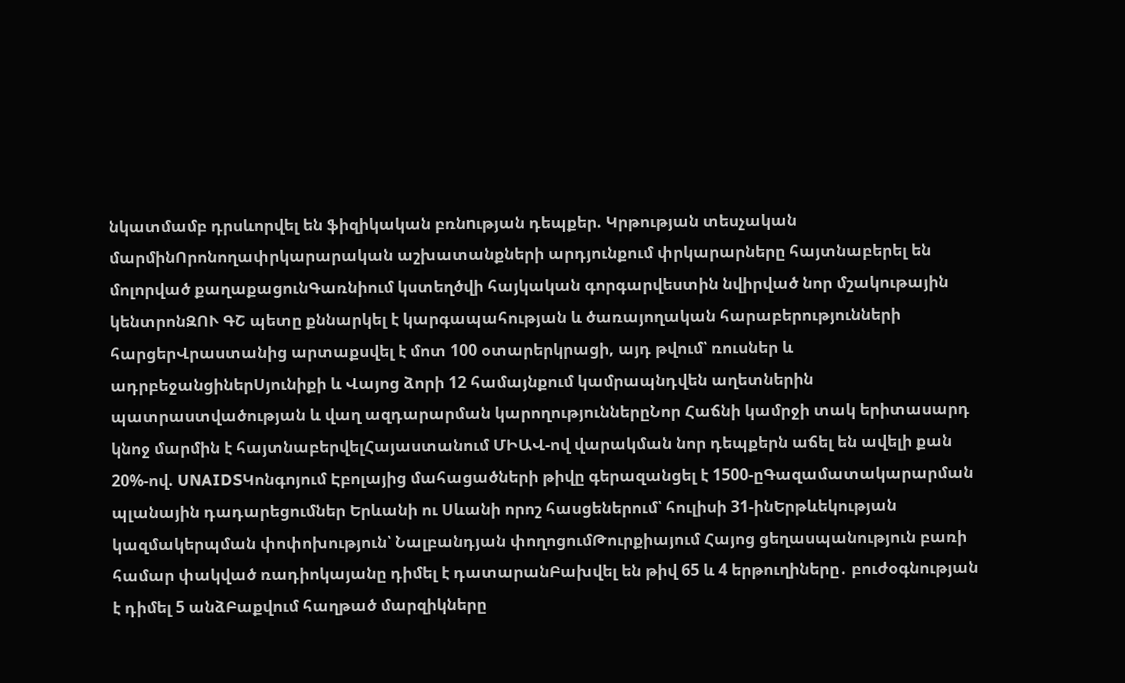նկատմամբ դրսևորվել են ֆիզիկական բռնnւթյան դեպքեր. Կրթության տեսչական մարմինՈրոնողափրկարարական աշխատանքների արդյունքում փրկարարները հայտնաբերել են մոլորված քաղաքացունԳառնիում կստեղծվի հայկական գորգարվեստին նվիրված նոր մշակութային կենտրոնԶՈՒ ԳՇ պետը քննարկել է կարգապահության և ծառայողական հարաբերությունների հարցերՎրաստանից արտաքսվել է մոտ 100 օտարերկրացի, այդ թվում՝ ռուսներ և ադրբեջանցիներՍյունիքի և Վայոց ձորի 12 համայնքում կամրապնդվեն աղետներին պատրաստվածության և վաղ ազդարարման կարողություններըՆոր Հաճնի կամրջի տակ երիտասարդ կնոջ մարմին է հայտնաբերվելՀայաստանում ՄԻԱՎ-ով վարակման նոր դեպքերն աճել են ավելի քան 20%-ով. UNAIDSԿոնգոյում Էբոլայից մահացածների թիվը գերազանցել է 1500-ըԳազամատակարարման պլանային դադարեցումներ Երևանի ու Սևանի որոշ հասցեներում՝ հուլիսի 31-ինԵրթևեկության կազմակերպման փոփոխություն՝ Նալբանդյան փողոցումԹուրքիայում Հայոց ցեղասպանություն բառի համար փակված ռադիոկայանը դիմել է դատարանԲախվել են թիվ 65 և 4 երթուղիները․ բուժօգնության է դիմել 5 անձԲաքվում հաղթած մարզիկները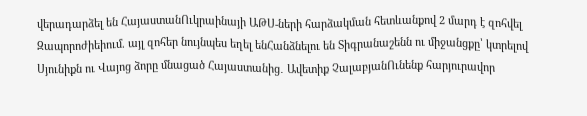վերադարձել են ՀայաստանՈւկրաինայի ԱԹՍ-ների հարձակման հետևանքով 2 մարդ է զոհվել Զապորոժիեիում. այլ զոհեր նույնպես եղել ենՀանձնելու են Տիգրանաշենն ու միջանցքը՝ կտրելով Սյունիքն ու Վայոց ձորը մնացած Հայաստանից․ Ավետիք ՉալաբյանՈւնենք հարյուրավոր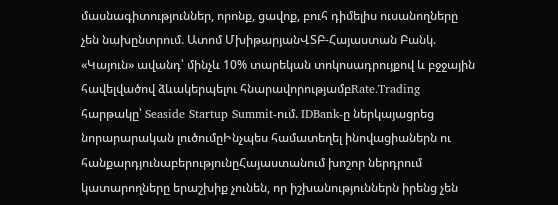մասնագիտություններ, որոնք, ցավոք, բուհ դիմելիս ուսանողները չեն նախընտրում. Ատոմ ՄխիթարյանՎՏԲ-Հայաստան Բանկ. «Կայուն» ավանդ՝ մինչև 10% տարեկան տոկոսադրույքով և բջջային հավելվածով ձևակերպելու հնարավորությամբRate.Trading հարթակը՝ Seaside Startup Summit-ում. IDBank-ը ներկայացրեց նորարարական լուծումըԻնչպես համատեղել ինովացիաներն ու հանքարդյունաբերությունըՀայաստանում խոշոր ներդրում կատարողները երաշխիք չունեն, որ իշխանություններն իրենց չեն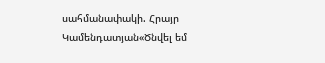սահմանափակի. Հրայր Կամենդատյան«Ծնվել եմ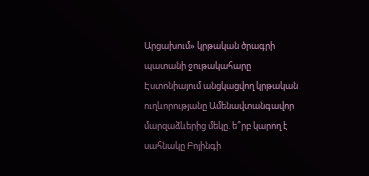Արցախում» կրթական ծրագրի պատանի ջութակահարը Էստոնիայում անցկացվող կրթական ուղևորությանը Ամենավտանգավոր մարզաձևերից մեկը. ե՞րբ կարող է սահնակը Բոյինգի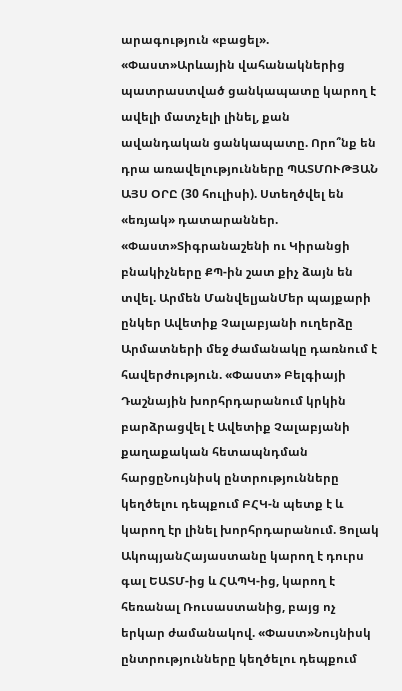արագություն «բացել». «Փաստ»Արևային վահանակներից պատրաստված ցանկապատը կարող է ավելի մատչելի լինել, քան ավանդական ցանկապատը. Որո՞նք են դրա առավելությունները ՊԱՏՄՈՒԹՅԱՆ ԱՅՍ ՕՐԸ (30 հուլիսի). Ստեղծվել են «եռյակ» դատարաններ. «Փաստ»Տիգրանաշենի ու Կիրանցի բնակիչները ՔՊ-ին շատ քիչ ձայն են տվել. Արմեն ՄանվելյանՄեր պայքարի ընկեր Ավետիք Չալաբյանի ուղերձը Արմատների մեջ ժամանակը դառնում է հավերժություն. «Փաստ» Բելգիայի Դաշնային խորհրդարանում կրկին բարձրացվել է Ավետիք Չալաբյանի քաղաքական հետապնդման հարցըՆույնիսկ ընտրությունները կեղծելու դեպքում ԲՀԿ-ն պետք է և կարող էր լինել խորհրդարանում. Ցոլակ ԱկոպյանՀայաստանը կարող է դուրս գալ ԵԱՏՄ-ից և ՀԱՊԿ-ից, կարող է հեռանալ Ռուսաստանից, բայց ոչ երկար ժամանակով. «Փաստ»Նույնիսկ ընտրությունները կեղծելու դեպքում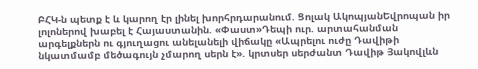ԲՀԿ-ն պետք է և կարող էր լինել խորհրդարանում. Ցոլակ ԱկոպյանԵվրոպան իր լոլոներով խաբել է Հայաստանին. «Փաստ»Դեպի ուր. արտահանման արգելքներն ու գյուղացու անելանելի վիճակը «Ապրելու ուժը Դավիթի նկատմամբ մեծագույն չմարող սերն է». կրտսեր սերժանտ Դավիթ Յակովլևն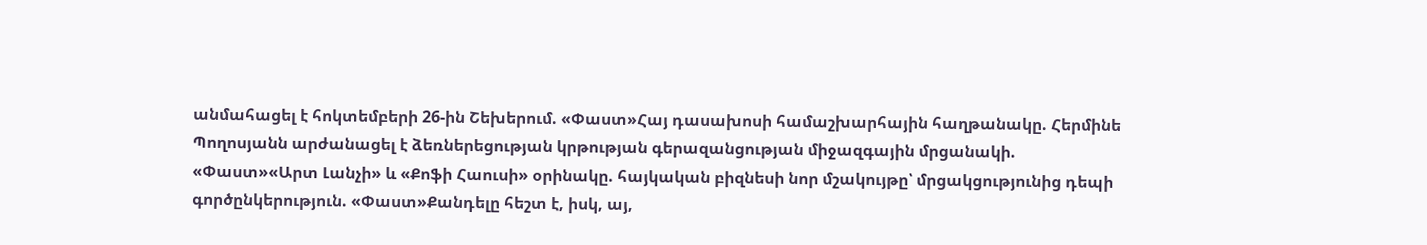անմահացել է հոկտեմբերի 26-ին Շեխերում. «Փաստ»Հայ դասախոսի համաշխարհային հաղթանակը. Հերմինե Պողոսյանն արժանացել է ձեռներեցության կրթության գերազանցության միջազգային մրցանակի. «Փաստ»«Արտ Լանչի» և «Քոֆի Հաուսի» օրինակը. հայկական բիզնեսի նոր մշակույթը՝ մրցակցությունից դեպի գործընկերություն. «Փաստ»Քանդելը հեշտ է, իսկ, այ,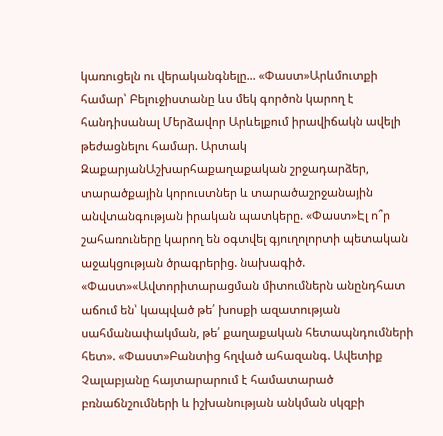կառուցելն ու վերականգնելը... «Փաստ»Արևմուտքի համար՝ Բելուջիստանը ևս մեկ գործոն կարող է հանդիսանալ Մերձավոր Արևելքում իրավիճակն ավելի թեժացնելու համար. Արտակ ԶաքարյանԱշխարհաքաղաքական շրջադարձեր, տարածքային կորուստներ և տարածաշրջանային անվտանգության իրական պատկերը. «Փաստ»Էլ ո՞ր շահառուները կարող են օգտվել գյուղոլորտի պետական աջակցության ծրագրերից. նախագիծ. «Փաստ»«Ավտորիտարացման միտումներն անընդհատ աճում են՝ կապված թե՛ խոսքի ազատության սահմանափակման, թե՛ քաղաքական հետապնդումների հետ». «Փաստ»Բանտից հղված ահազանգ. Ավետիք Չալաբյանը հայտարարում է համատարած բռնաճնշումների և իշխանության անկման սկզբի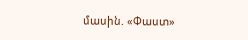մասին. «Փաստ»